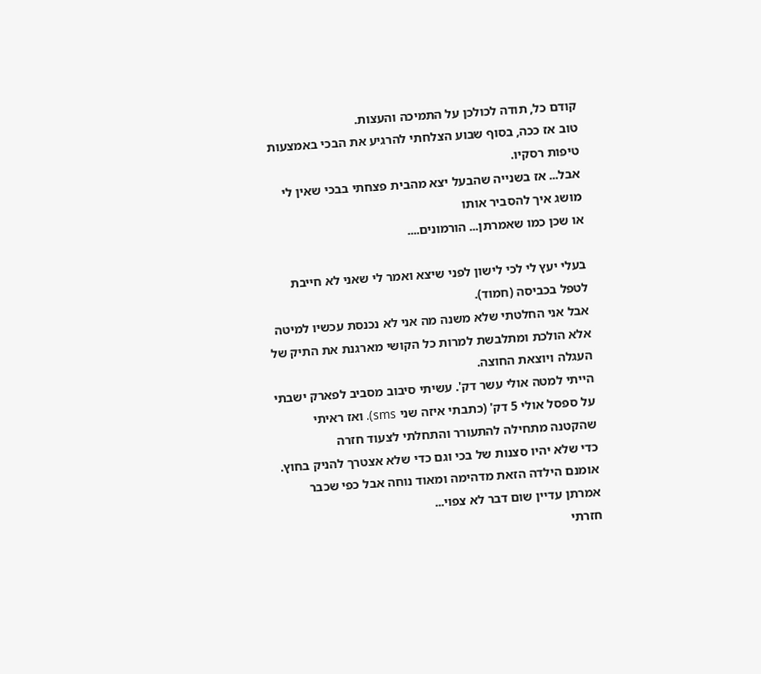קודם כל, תודה לכולכן על התמיכה והעצות.
טוב אז ככה, בסוף שבוע הצלחתי להרגיע את הבכי באמצעות טיפות רסקיו.
אבל... אז בשנייה שהבעל יצא מהבית פצחתי בבכי שאין לי מושג איך להסביר אותו
או שכן כמו שאמרתן... הורמונים....

בעלי יעץ לי לכי לישון לפני שיצא ואמר לי שאני לא חייבת לטפל בכביסה (חמוד).
אבל אני החלטתי שלא משנה מה אני לא נכנסת עכשיו למיטה אלא הולכת ומתלבשת למרות כל הקושי מארגנת את התיק של העגלה ויוצאת החוצה.
הייתי למטה אולי עשר דק'. עשיתי סיבוב מסביב לפארק ישבתי על ספסל אולי 5 דק' (כתבתי איזה שני sms). ואז ראיתי שהקטנה מתחילה להתעורר והתחלתי לצעוד חזרה
כדי שלא יהיו סצנות של בכי וגם כדי שלא אצטרך להניק בחוץ. אומנם הילדה הזאת מדהימה ומאוד נוחה אבל כפי שכבר אמרתן עדיין שום דבר לא צפוי...
חזרתי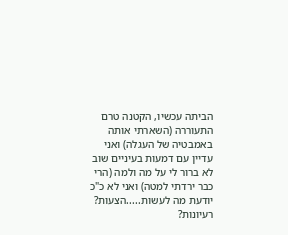הביתה עכשיו, הקטנה טרם התעוררה (השארתי אותה באמבטיה של העגלה) ואני עדיין עם דמעות בעיניים שוב לא ברור לי על מה ולמה (הרי כבר ירדתי למטה) ואני לא כ"כ יודעת מה לעשות.....הצעות? רעיונות?